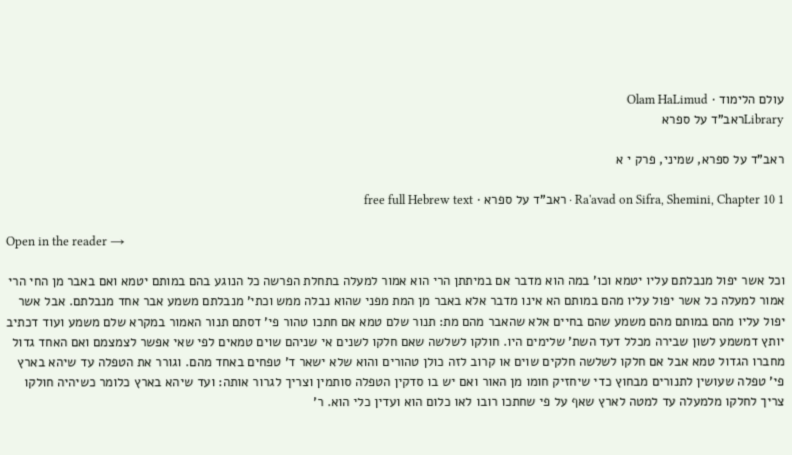עולם הלימוד · Olam HaLimud
Libraryראב"ד על ספרא

ראב"ד על ספרא, שמיני, פרק י א

Ra'avad on Sifra, Shemini, Chapter 10 1 · ראב"ד על ספרא · free full Hebrew text

Open in the reader →

וכל אשר יפול מנבלתם עליו יטמא וכו' במה הוא מדבר אם במיתתן הרי הוא אמור למעלה בתחלת הפרשה כל הנוגע בהם במותם יטמא ואם באבר מן החי הרי אמור למעלה כל אשר יפול עליו מהם במותם הא אינו מדבר אלא באבר מן המת מפני שהוא נבלה ממש וכתי' מנבלתם משמע אבר אחד מנבלתם. אבל אשר יפול עליו מהם במותם מהם משמע שהם בחיים אלא שהאבר מהם מת: תנור שלם טמא אם חתכו טהור פי' דסתם תנור האמור במקרא שלם משמע ועוד דכתיב יותץ דמשמע לשון שבירה מכלל דעד השת' שלימים היו. חולקו לשלשה שאם חלקו לשנים אי שניהם שוים טמאים לפי שאי אפשר לצמצמם ואם האחד גדול מחברו הגדול טמא אבל אם חלקו לשלשה חלקים שוים או קרוב לזה כולן טהורים והוא שלא ישאר ד' טפחים באחד מהם. וגורר את הטפלה עד שיהא בארץ פי' טפלה שעושין לתנורים מבחוץ כדי שיחזיק חומו מן האור ואם יש בו סדקין הטפלה סותמין וצריך לגרור אותה: ועד שיהא בארץ כלומר כשיהיה חולקו צריך לחלקו מלמעלה עד למטה לארץ שאף על פי שחתכו רובו לאו כלום הוא ועדין כלי הוא. ר'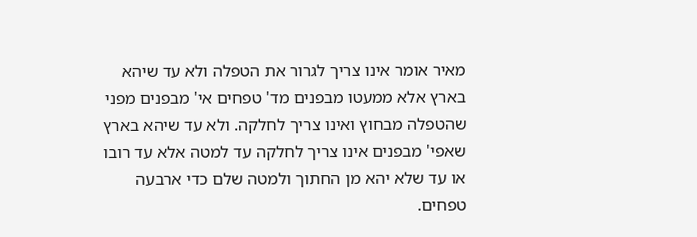מאיר אומר אינו צריך לגרור את הטפלה ולא עד שיהא בארץ אלא ממעטו מבפנים מד' טפחים אי' מבפנים מפני שהטפלה מבחוץ ואינו צריך לחלקה. ולא עד שיהא בארץ שאפי' מבפנים אינו צריך לחלקה עד למטה אלא עד רובו או עד שלא יהא מן החתוך ולמטה שלם כדי ארבעה טפחים.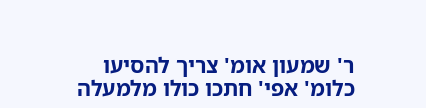ר' שמעון אומ' צריך להסיעו כלומ' אפי' חתכו כולו מלמעלה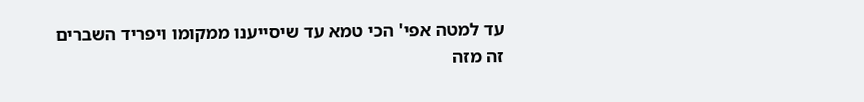עד למטה אפי' הכי טמא עד שיסייענו ממקומו ויפריד השברים זה מזה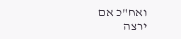ואח"כ אם ירצה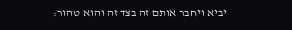יביא ויחבר אותם זה בצד זה והוא טהור: